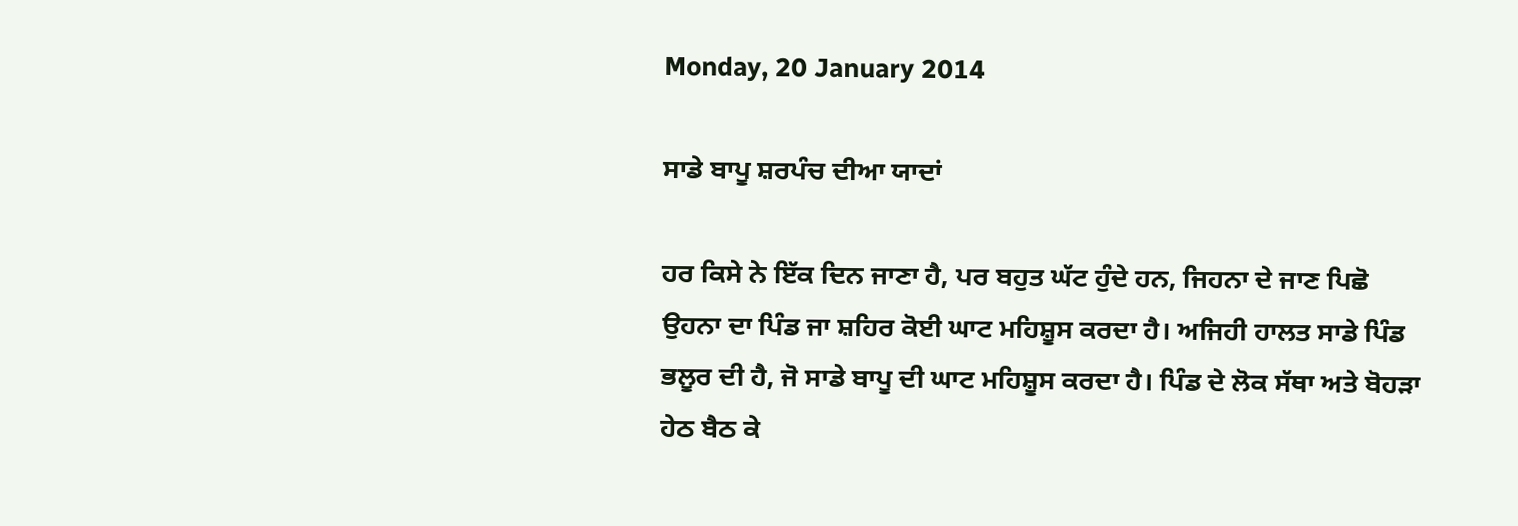Monday, 20 January 2014

ਸਾਡੇ ਬਾਪੂ ਸ਼ਰਪੰਚ ਦੀਆ ਯਾਦਾਂ

ਹਰ ਕਿਸੇ ਨੇ ਇੱਕ ਦਿਨ ਜਾਣਾ ਹੈ, ਪਰ ਬਹੁਤ ਘੱਟ ਹੁੰਦੇ ਹਨ, ਜਿਹਨਾ ਦੇ ਜਾਣ ਪਿਛੋ ਉਹਨਾ ਦਾ ਪਿੰਡ ਜਾ ਸ਼ਹਿਰ ਕੋਈ ਘਾਟ ਮਹਿਸ਼ੂਸ ਕਰਦਾ ਹੈ। ਅਜਿਹੀ ਹਾਲਤ ਸਾਡੇ ਪਿੰਡ ਭਲੂਰ ਦੀ ਹੈ, ਜੋ ਸਾਡੇ ਬਾਪੂ ਦੀ ਘਾਟ ਮਹਿਸ਼ੂਸ ਕਰਦਾ ਹੈ। ਪਿੰਡ ਦੇ ਲੋਕ ਸੱਥਾ ਅਤੇ ਬੋਹੜਾ ਹੇਠ ਬੈਠ ਕੇ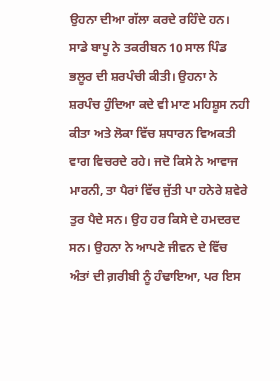ਉਹਨਾ ਦੀਆ ਗੱਲਾ ਕਰਦੇ ਰਹਿੰਦੇ ਹਨ। ਸਾਡੇ ਬਾਪੂ ਨੇ ਤਕਰੀਬਨ 10 ਸਾਲ ਪਿੰਡ ਭਲੂਰ ਦੀ ਸ਼ਰਪੰਚੀ ਕੀਤੀ। ਉਹਨਾ ਨੇ ਸ਼ਰਪੰਚ ਹੁੰਦਿਆ ਕਦੇ ਵੀ ਮਾਣ ਮਹਿਸ਼ੂਸ ਨਹੀ ਕੀਤਾ ਅਤੇ ਲੋਕਾ ਵਿੱਚ ਸ਼ਧਾਰਨ ਵਿਅਕਤੀ ਵਾਗ ਵਿਚਰਦੇ ਰਹੇ। ਜਦੋ ਕਿਸੇ ਨੇ ਆਵਾਜ ਮਾਰਨੀ, ਤਾ ਪੈਰਾਂ ਵਿੱਚ ਜੁੱਤੀ ਪਾ ਹਨੇਰੇ ਸ਼ਵੇਰੇ ਤੁਰ ਪੈਦੇ ਸਨ। ਉਹ ਹਰ ਕਿਸੇ ਦੇ ਹਮਦਰਦ ਸਨ। ਉਹਨਾ ਨੇ ਆਪਣੇ ਜੀਵਨ ਦੇ ਵਿੱਚ ਅੰਤਾਂ ਦੀ ਗ਼ਰੀਬੀ ਨੂੰ ਹੰਢਾਇਆ, ਪਰ ਇਸ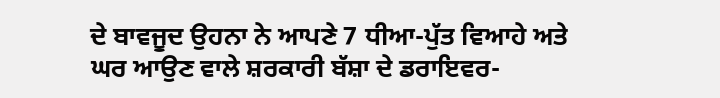ਦੇ ਬਾਵਜੂਦ ਉਹਨਾ ਨੇ ਆਪਣੇ 7 ਧੀਆ-ਪੁੱਤ ਵਿਆਹੇ ਅਤੇ ਘਰ ਆਉਣ ਵਾਲੇ ਸ਼ਰਕਾਰੀ ਬੱਸ਼ਾ ਦੇ ਡਰਾਇਵਰ-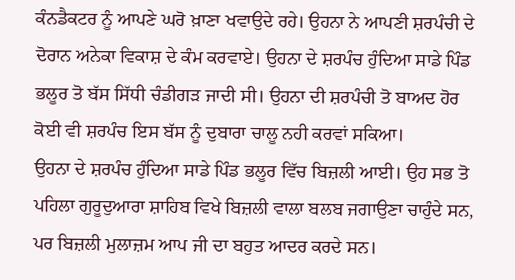ਕੰਨਡੈਕਟਰ ਨੂੰ ਆਪਣੇ ਘਰੋ ਖ਼ਾਣਾ ਖਵਾਉਦੇ ਰਹੇ। ਉਹਨਾ ਨੇ ਆਪਣੀ ਸ਼ਰਪੰਚੀ ਦੇ ਦੋਰਾਨ ਅਨੇਕਾ ਵਿਕਾਸ਼ ਦੇ ਕੰਮ ਕਰਵਾਏ। ਉਹਨਾ ਦੇ ਸ਼ਰਪੰਚ ਹੁੰਦਿਆ ਸਾਡੇ ਪਿੰਡ ਭਲੂਰ ਤੋ ਬੱਸ ਸਿੱਧੀ ਚੰਡੀਗੜ ਜਾਦੀ ਸੀ। ਉਹਨਾ ਦੀ ਸ਼ਰਪੰਚੀ ਤੋ ਬਾਅਦ ਹੋਰ ਕੋਈ ਵੀ ਸ਼ਰਪੰਚ ਇਸ ਬੱਸ ਨੂੰ ਦੁਬਾਰਾ ਚਾਲੂ ਨਹੀ ਕਰਵਾਂ ਸਕਿਆ।
ਉਹਨਾ ਦੇ ਸ਼ਰਪੰਚ ਹੁੰਦਿਆ ਸਾਡੇ ਪਿੰਡ ਭਲੂਰ ਵਿੱਚ ਬਿਜ਼ਲੀ ਆਈ। ਉਹ ਸਭ ਤੋ ਪਹਿਲਾ ਗੁਰੂਦੁਆਰਾ ਸ਼ਾਹਿਬ ਵਿਖੇ ਬਿਜ਼ਲੀ ਵਾਲਾ ਬਲਬ ਜਗਾਉਣਾ ਚਾਹੁੰਦੇ ਸਨ, ਪਰ ਬਿਜ਼ਲੀ ਮੁਲਾਜ਼ਮ ਆਪ ਜੀ ਦਾ ਬਹੁਤ ਆਦਰ ਕਰਦੇ ਸਨ।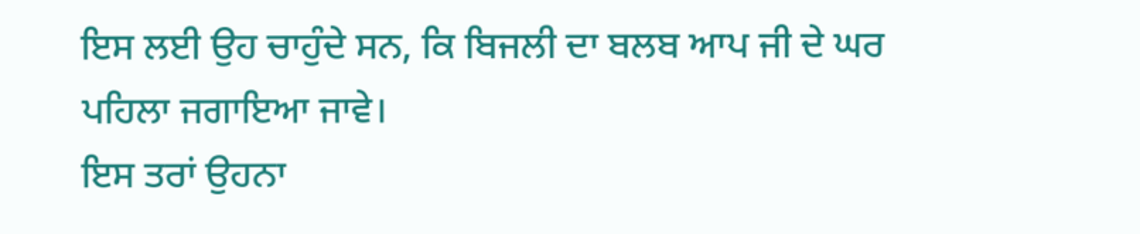ਇਸ ਲਈ ਉਹ ਚਾਹੁੰਦੇ ਸਨ, ਕਿ ਬਿਜਲੀ ਦਾ ਬਲਬ ਆਪ ਜੀ ਦੇ ਘਰ ਪਹਿਲਾ ਜਗਾਇਆ ਜਾਵੇ।
ਇਸ ਤਰਾਂ ਉਹਨਾ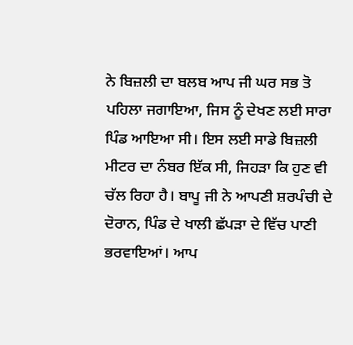ਨੇ ਬਿਜ਼ਲੀ ਦਾ ਬਲਬ ਆਪ ਜੀ ਘਰ ਸਭ ਤੋ ਪਹਿਲਾ ਜਗਾਇਆ, ਜਿਸ ਨੂੰ ਦੇਖਣ ਲਈ ਸਾਰਾ ਪਿੰਡ ਆਇਆ ਸੀ। ਇਸ ਲਈ ਸਾਡੇ ਬਿਜ਼ਲੀ ਮੀਟਰ ਦਾ ਨੰਬਰ ਇੱਕ ਸੀ, ਜਿਹੜਾ ਕਿ ਹੁਣ ਵੀ ਚੱਲ ਰਿਹਾ ਹੈ। ਬਾਪੂ ਜੀ ਨੇ ਆਪਣੀ ਸ਼ਰਪੰਚੀ ਦੇ ਦੋਰਾਨ, ਪਿੰਡ ਦੇ ਖਾਲੀ ਛੱਪੜਾ ਦੇ ਵਿੱਚ ਪਾਣੀ ਭਰਵਾਇਆਂ। ਆਪ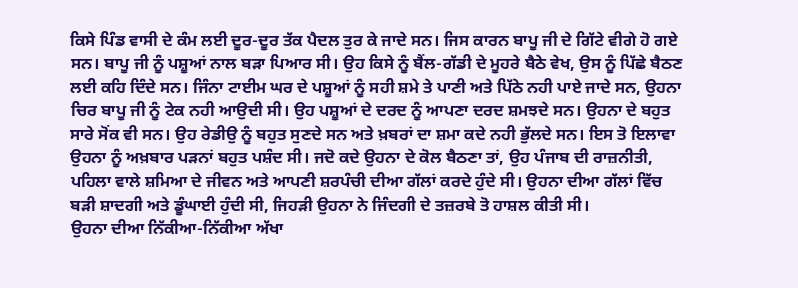ਕਿਸੇ ਪਿੰਡ ਵਾਸੀ ਦੇ ਕੰਮ ਲਈ ਦੂਰ-ਦੂਰ ਤੱਕ ਪੈਦਲ ਤੁਰ ਕੇ ਜਾਦੇ ਸਨ। ਜਿਸ ਕਾਰਨ ਬਾਪੂ ਜੀ ਦੇ ਗਿੱਟੇ ਵੀਗੇ ਹੋ ਗਏ ਸਨ। ਬਾਪੂ ਜੀ ਨੂੰ ਪਸ਼ੂਆਂ ਨਾਲ ਬੜਾ ਪਿਆਰ ਸੀ। ਉਹ ਕਿਸੇ ਨੂੰ ਬੈਂਲ-ਗੱਡੀ ਦੇ ਮੂਹਰੇ ਬੈਠੇ ਵੇਖ, ਉਸ ਨੂੰ ਪਿੱਛੇ ਬੈਠਣ ਲਈ ਕਹਿ ਦਿੰਦੇ ਸਨ। ਜਿੰਨਾ ਟਾਈਮ ਘਰ ਦੇ ਪਸ਼ੂਆਂ ਨੂੰ ਸਹੀ ਸ਼ਮੇ ਤੇ ਪਾਣੀ ਅਤੇ ਪਿੱਠੇ ਨਹੀ ਪਾਏ ਜਾਦੇ ਸਨ, ਉਹਨਾ ਚਿਰ ਬਾਪੂ ਜੀ ਨੂੰ ਟੇਕ ਨਹੀ ਆਉਦੀ ਸੀ। ਉਹ ਪਸ਼ੂਆਂ ਦੇ ਦਰਦ ਨੂੰ ਆਪਣਾ ਦਰਦ ਸ਼ਮਝਦੇ ਸਨ। ਉਹਨਾ ਦੇ ਬਹੁਤ ਸਾਰੇ ਸੋਂਕ ਵੀ ਸਨ। ਉਹ ਰੇਡੀਉ ਨੂੰ ਬਹੁਤ ਸੁਣਦੇ ਸਨ ਅਤੇ ਖ਼ਬਰਾਂ ਦਾ ਸ਼ਮਾ ਕਦੇ ਨਹੀ ਭੁੱਲਦੇ ਸਨ। ਇਸ ਤੋ ਇਲਾਵਾ ਉਹਨਾ ਨੂੰ ਅਖ਼ਬਾਰ ਪੜਨਾਂ ਬਹੁਤ ਪਸ਼ੰਦ ਸੀ। ਜਦੋ ਕਦੇ ਉਹਨਾ ਦੇ ਕੋਲ ਬੈਠਣਾ ਤਾਂ, ਉਹ ਪੰਜਾਬ ਦੀ ਰਾਜ਼ਨੀਤੀ, ਪਹਿਲਾ ਵਾਲੇ ਸ਼ਮਿਆ ਦੇ ਜੀਵਨ ਅਤੇ ਆਪਣੀ ਸ਼ਰਪੰਚੀ ਦੀਆ ਗੱਲਾਂ ਕਰਦੇ ਹੁੰਦੇ ਸੀ। ਉਹਨਾ ਦੀਆ ਗੱਲਾਂ ਵਿੱਚ ਬੜੀ ਸ਼ਾਦਗੀ ਅਤੇ ਡੂੰਘਾਈ ਹੁੰਦੀ ਸੀ, ਜਿਹੜੀ ਉਹਨਾ ਨੇ ਜਿੰਦਗੀ ਦੇ ਤਜ਼ਰਬੇ ਤੋ ਹਾਸ਼ਲ ਕੀਤੀ ਸੀ।
ਉਹਨਾ ਦੀਆ ਨਿੱਕੀਆ-ਨਿੱਕੀਆ ਅੱਖਾ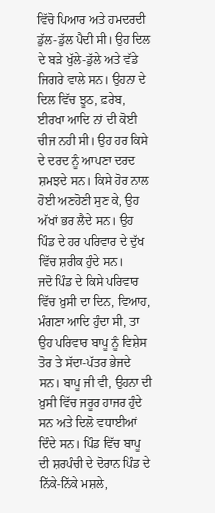ਵਿੱਚੋ ਪਿਆਰ ਅਤੇ ਹਮਦਰਦੀ ਡੁੱਲ-ਡੁੱਲ ਪੈਦੀ ਸੀ। ਉਹ ਦਿਲ ਦੇ ਬੜੇ ਖੁੱਲੇ-ਡੁੱਲੇ ਅਤੇ ਵੱਡੇ ਜਿਗਰੇ ਵਾਲੇ ਸਨ। ਉਹਨਾ ਦੇ ਦਿਲ ਵਿੱਚ ਝੂਠ, ਫ਼ਰੇਬ, ਈਰਖਾ ਆਦਿ ਨਾਂ ਦੀ ਕੋਈ ਚੀਜ ਨਹੀ ਸੀ। ਉਹ ਹਰ ਕਿਸੇ ਦੇ ਦਰਦ ਨੂੰ ਆਪਣਾ ਦਰਦ ਸ਼ਮਝਦੇ ਸਨ। ਕਿਸੇ ਹੋਰ ਨਾਲ ਹੋਈ ਅਣਹੋਣੀ ਸੁਣ ਕੇ, ਉਹ ਅੱਖਾਂ ਭਰ ਲੈਦੇ ਸਨ। ਉਹ ਪਿੰਡ ਦੇ ਹਰ ਪਰਿਵਾਰ ਦੇ ਦੁੱਖ ਵਿੱਚ ਸ਼ਰੀਕ ਹੁੰਦੇ ਸਨ।
ਜਦੋ ਪਿੰਡ ਦੇ ਕਿਸੇ ਪਰਿਵਾਰ ਵਿੱਚ ਖ਼ੁਸੀ ਦਾ ਦਿਨ, ਵਿਆਹ, ਮੰਗਣਾ ਆਦਿ ਹੁੰਦਾ ਸੀ, ਤਾ ਉਹ ਪਰਿਵਾਰ ਬਾਪੂ ਨੂੰ ਵਿਸ਼ੇਸ ਤੋਰ ਤੇ ਸੱਦਾ-ਪੱਤਰ ਭੇਜਦੇ ਸਨ। ਬਾਪੂ ਜੀ ਵੀ, ਉਹਨਾ ਦੀ ਖ਼ੁਸੀ ਵਿੱਚ ਜਰੂਰ ਹਾਜਰ ਹੁੰਦੇ ਸਨ ਅਤੇ ਦਿਲੋ ਵਧਾਈਆਂ ਦਿੰਦੇ ਸਨ। ਪਿੰਡ ਵਿੱਚ ਬਾਪੂ ਦੀ ਸ਼ਰਪੰਚੀ ਦੇ ਦੋਰਾਨ ਪਿੰਡ ਦੇ ਨਿੱਕੇ-ਨਿੱਕੇ ਮਸ਼ਲੇ,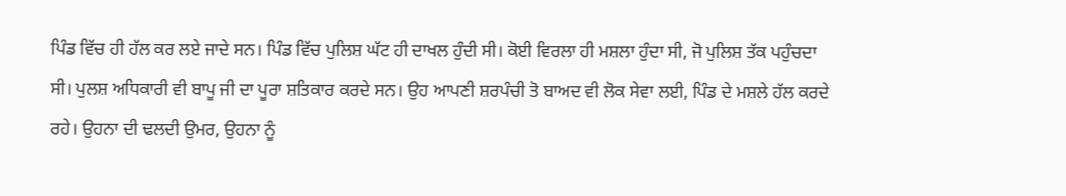ਪਿੰਡ ਵਿੱਚ ਹੀ ਹੱਲ ਕਰ ਲਏ ਜਾਦੇ ਸਨ। ਪਿੰਡ ਵਿੱਚ ਪੁਲਿਸ਼ ਘੱਟ ਹੀ ਦਾਖਲ ਹੁੰਦੀ ਸੀ। ਕੋਈ ਵਿਰਲਾ ਹੀ ਮਸ਼ਲਾ ਹੁੰਦਾ ਸੀ, ਜੋ ਪੁਲਿਸ਼ ਤੱਕ ਪਹੁੰਚਦਾ ਸੀ। ਪੁਲਸ਼ ਅਧਿਕਾਰੀ ਵੀ ਬਾਪੂ ਜੀ ਦਾ ਪੂਰਾ ਸ਼ਤਿਕਾਰ ਕਰਦੇ ਸਨ। ਉਹ ਆਪਣੀ ਸ਼ਰਪੰਚੀ ਤੋ ਬਾਅਦ ਵੀ ਲੋਕ ਸੇਵਾ ਲਈ, ਪਿੰਡ ਦੇ ਮਸ਼ਲੇ ਹੱਲ ਕਰਦੇ ਰਹੇ। ਉਹਨਾ ਦੀ ਢਲਦੀ ਉਮਰ, ਉਹਨਾ ਨੂੰ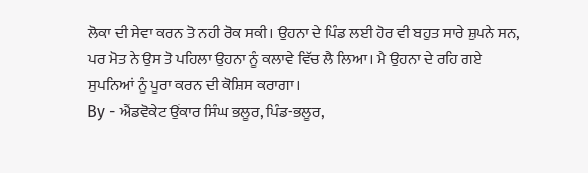ਲੋਕਾ ਦੀ ਸੇਵਾ ਕਰਨ ਤੋ ਨਹੀ ਰੋਕ ਸਕੀ। ਉਹਨਾ ਦੇ ਪਿੰਡ ਲਈ ਹੋਰ ਵੀ ਬਹੁਤ ਸਾਰੇ ਸ਼ੁਪਨੇ ਸਨ, ਪਰ ਮੋਤ ਨੇ ਉਸ ਤੋ ਪਹਿਲਾ ਉਹਨਾ ਨੂੰ ਕਲਾਵੇ ਵਿੱਚ ਲੈ ਲਿਆ। ਮੈ ਉਹਨਾ ਦੇ ਰਹਿ ਗਏ ਸੁਪਨਿਆਂ ਨੂੰ ਪੂਰਾ ਕਰਨ ਦੀ ਕੋਸ਼ਿਸ ਕਰਾਗਾ।
By - ਐਂਡਵੋਕੇਟ ਉਂਕਾਰ ਸਿੰਘ ਭਲੂਰ, ਪਿੰਡ-ਭਲੂਰ,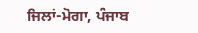ਜਿਲਾਂ-ਮੋਗਾ, ਪੰਜਾਬ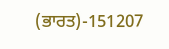(ਭਾਰਤ)-151207